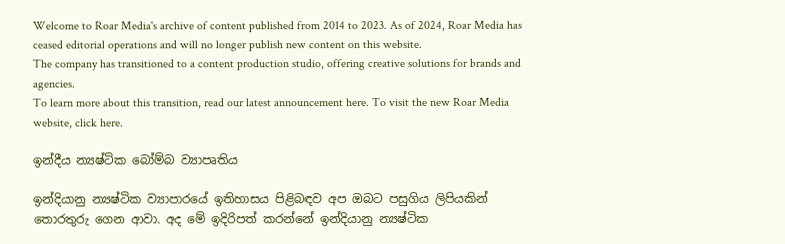Welcome to Roar Media's archive of content published from 2014 to 2023. As of 2024, Roar Media has ceased editorial operations and will no longer publish new content on this website.
The company has transitioned to a content production studio, offering creative solutions for brands and agencies.
To learn more about this transition, read our latest announcement here. To visit the new Roar Media website, click here.

ඉන්දීය න්‍යෂ්ටික බෝම්බ ව්‍යාපෘතිය

ඉන්දියානු න්‍යෂ්ටික ව්‍යාපාරයේ ඉතිහාසය පිළිබඳව අප ඔබට පසුගිය ලිපියකින් තොරතුරු ගෙන ආවා. අද මේ ඉදිරිපත් කරන්නේ ඉන්දියානු න්‍යෂ්ටික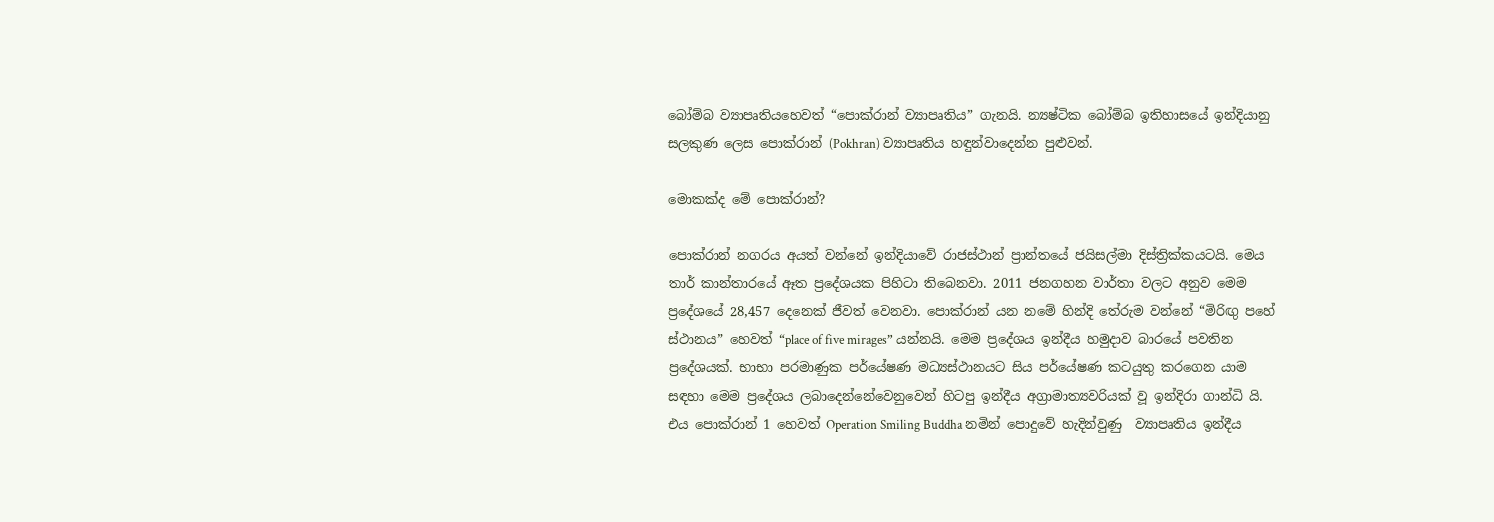බෝම්බ ව්‍යාපෘතියහෙවත් “පොක්රාන් ව්‍යාපෘතිය” ගැනයි. න්‍යෂ්ටික බෝම්බ ඉතිහාසයේ ඉන්දියානු සලකුණ ලෙස පොක්රාන් (Pokhran) ව්‍යාපෘතිය හඳුන්වාදෙන්න පුළුවන්.

මොකක්ද මේ පොක්රාන්?

පොක්රාන් නගරය අයත් වන්නේ ඉන්දියාවේ රාජස්ථාන් ප්‍රාන්තයේ ජයිසල්මා දිස්ත්‍රික්කයටයි. මෙය තාර් කාන්තාරයේ ඈත ප්‍රදේශයක පිහිටා තිබෙනවා. 2011 ජනගහන වාර්තා වලට අනුව මෙම ප්‍රදේශයේ 28,457 දෙනෙක් ජීවත් වෙනවා. පොක්රාන් යන නමේ හින්දි තේරුම වන්නේ “මිරිඟු පහේ ස්ථානය” හෙවත් “place of five mirages” යන්නයි. මෙම ප්‍රදේශය ඉන්දීය හමුදාව බාරයේ පවතින ප්‍රදේශයක්. භාභා පරමාණුක පර්යේෂණ මධ්‍යස්ථානයට සිය පර්යේෂණ කටයුතු කරගෙන යාම සඳහා මෙම ප්‍රදේශය ලබාදෙන්නේවෙනුවෙන් හිටපු ඉන්දීය අග්‍රාමාත්‍යවරියක් වූ ඉන්දිරා ගාන්ධි යි. එය පොක්රාන් 1 හෙවත් Operation Smiling Buddha නමින් පොදුවේ හැදින්වුණු  ව්‍යාපෘතිය ඉන්දීය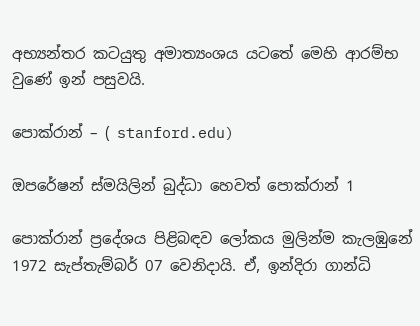අභ්‍යන්තර කටයුතු අමාත්‍යංශය යටතේ මෙහි ආරම්භ වුණේ ඉන් පසුවයි.

පොක්රාන් – ( stanford.edu)

ඔපරේෂන් ස්මයිලින් බුද්ධා හෙවත් පොක්රාන් 1

පොක්රාන් ප්‍රදේශය පිළිබඳව ලෝකය මුලින්ම කැලඹුනේ 1972 සැප්තැම්බර් 07 වෙනිදායි. ඒ, ඉන්දිරා ගාන්ධි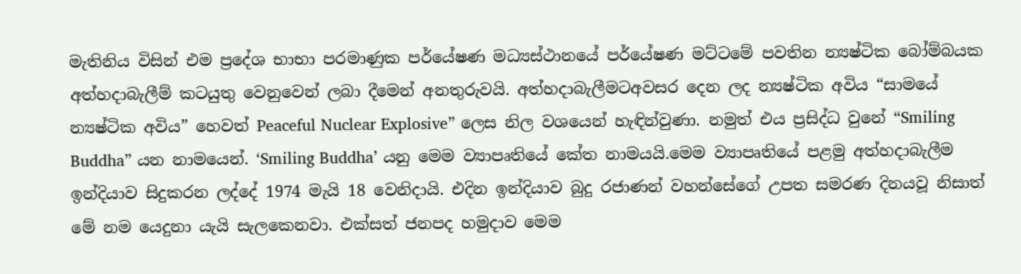මැතිනිය විසින් එම ප්‍රදේශ භාභා පරමාණුක පර්යේෂණ මධ්‍යස්ථානයේ පර්යේෂණ මට්ටමේ පවතින න්‍යෂ්ටික බෝම්බයක අත්හදාබැලීම් කටයුතු වෙනුවෙන් ලබා දීමෙන් අනතුරුවයි. අත්හදාබැලීමටඅවසර දෙන ලද න්‍යෂ්ටික අවිය “සාමයේ න්‍යෂ්ටික අවිය” හෙවත් Peaceful Nuclear Explosive” ලෙස නිල වශයෙන් හැඳින්වුණා. නමුත් එය ප්‍රසිද්ධ වුනේ “Smiling Buddha” යන නාමයෙන්. ‘Smiling Buddha’ යනු මෙම ව්‍යාපෘතියේ කේත නාමයයි.මෙම ව්‍යාපෘතියේ පළමු අත්හදාබැලීම ඉන්දියාව සිදුකරන ලද්දේ 1974 මැයි 18 වෙනිදායි. එදින ඉන්දියාව බුදු රජාණන් වහන්සේගේ උපත සමරණ දිනයවූ නිසාත් මේ නම යෙදුනා යැයි සැලකෙනවා. එක්සත් ජනපද හමුදාව මෙම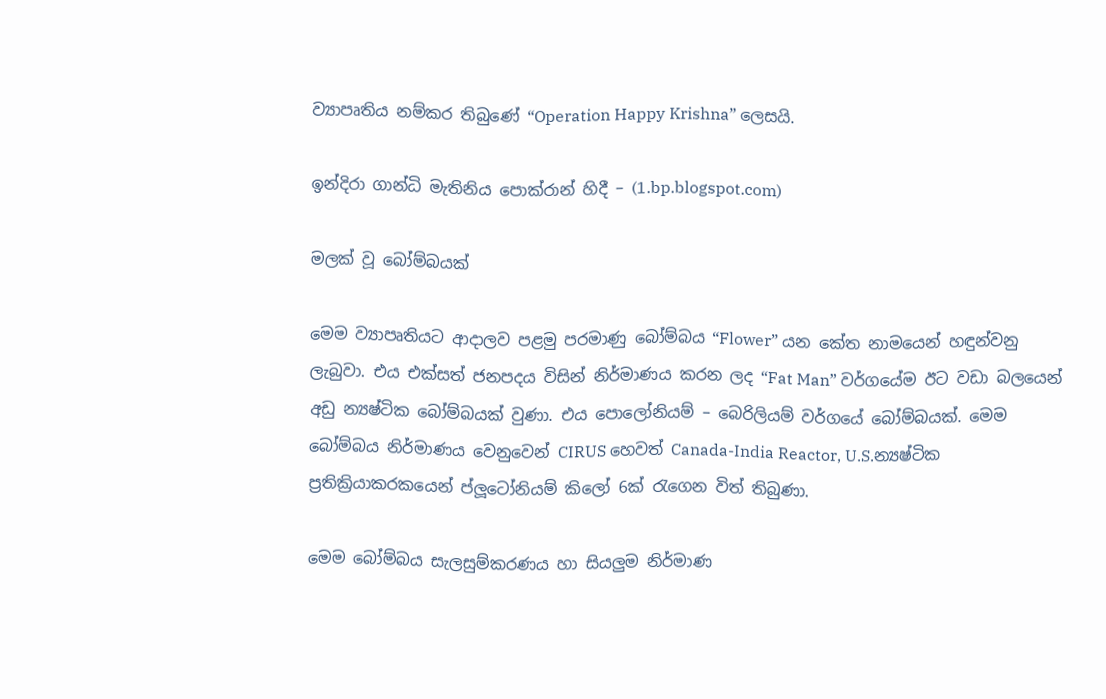ව්‍යාපෘතිය නම්කර තිබුණේ “Operation Happy Krishna” ලෙසයි.

ඉන්දිරා ගාන්ධි මැතිනිය පොක්රාන් හිදී – (1.bp.blogspot.com)

මලක් වූ බෝම්බයක්

මෙම ව්‍යාපෘතියට ආදාලව පළමු පරමාණු බෝම්බය “Flower” යන කේත නාමයෙන් හඳුන්වනු ලැබුවා. එය එක්සත් ජනපදය විසින් නිර්මාණය කරන ලද “Fat Man” වර්ගයේම ඊට වඩා බලයෙන් අඩු න්‍යෂ්ටික බෝම්බයක් වුණා. එය පොලෝනියම් – බෙරිලියම් වර්ගයේ බෝම්බයක්. මෙම බෝම්බය නිර්මාණය වෙනුවෙන් CIRUS හෙවත් Canada-India Reactor, U.S.න්‍යෂ්ටික ප්‍රතික්‍රියාකරකයෙන් ප්ලූටෝනියම් කිලෝ 6ක් රැගෙන විත් තිබුණා.

මෙම බෝම්බය සැලසුම්කරණය හා සියලුම නිර්මාණ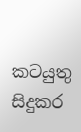කටයුතු සිදුකර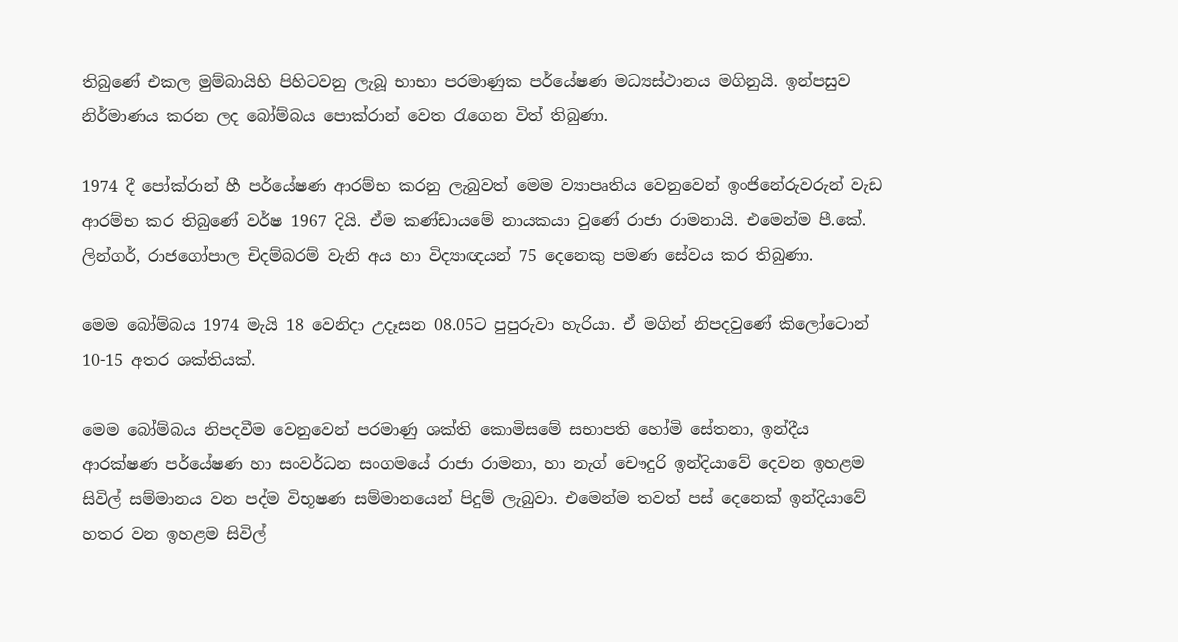තිබුණේ එකල මුම්බායිහි පිහිටවනු ලැබූ භාභා පරමාණුක පර්යේෂණ මධ්‍යස්ථානය මගිනුයි. ඉන්පසුව නිර්මාණය කරන ලද බෝම්බය පොක්රාන් වෙත රැගෙන විත් තිබුණා.

1974 දී පෝක්රාන් හී පර්යේෂණ ආරම්භ කරනු ලැබුවත් මෙම ව්‍යාපෘතිය වෙනුවෙන් ඉංජිනේරුවරුන් වැඩ ආරම්භ කර තිබුණේ වර්ෂ 1967 දියි. ඒම කණ්ඩායමේ නායකයා වුණේ රාජා රාමනායි. එමෙන්ම පී.කේ. ලින්ගර්, රාජගෝපාල චිදම්බරම් වැනි අය හා විද්‍යාඥයන් 75 දෙනෙකු පමණ සේවය කර තිබුණා.

මෙම බෝම්බය 1974 මැයි 18 වෙනිදා උදෑසන 08.05ට පුපුරුවා හැරියා. ඒ මගින් නිපදවුණේ කිලෝටොන් 10-15 අතර ශක්තියක්.

මෙම බෝම්බය නිපදවීම වෙනුවෙන් පරමාණු ශක්ති කොමිසමේ සභාපති හෝමි සේතනා, ඉන්දීය ආරක්ෂණ පර්යේෂණ හා සංවර්ධන සංගමයේ රාජා රාමනා, හා නැග් චෞදුරි ඉන්දියාවේ දෙවන ඉහළම සිවිල් සම්මානය වන පද්ම විභූෂණ සම්මානයෙන් පිදුම් ලැබුවා. එමෙන්ම තවත් පස් දෙනෙක් ඉන්දියාවේ හතර වන ඉහළම සිවිල්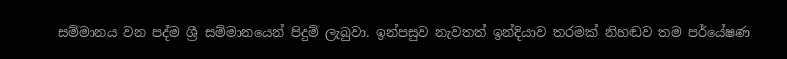සම්මානය වන පද්ම ශ්‍රී සම්මානයෙන් පිදුම් ලැබුවා. ඉන්පසුව නැවතත් ඉන්දියාව තරමක් නිහඬව තම පර්යේෂණ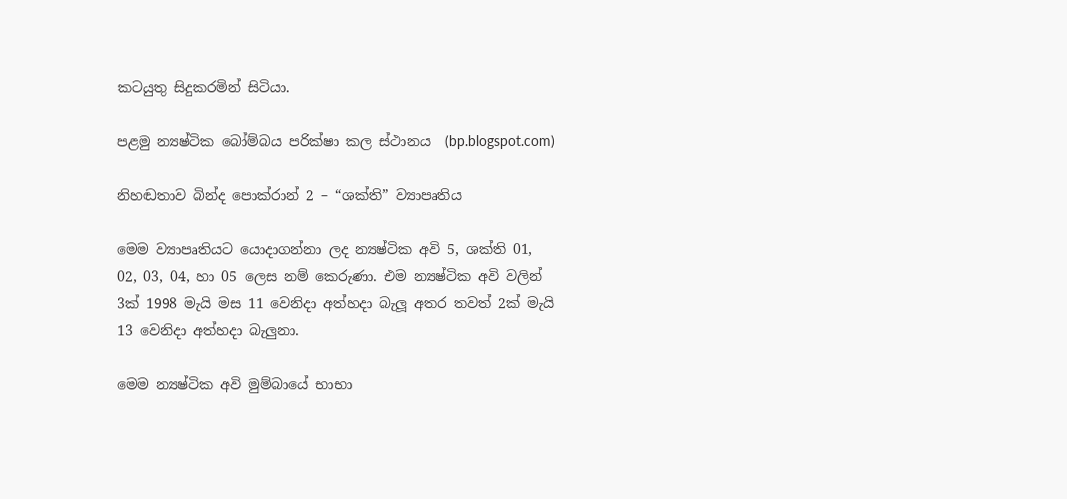කටයුතු සිදුකරමින් සිටියා.

පළමු න්‍යෂ්ටික බෝම්බය පරික්ෂා කල ස්ථානය  (bp.blogspot.com)

නිහඬතාව බින්ද පොක්රාන් 2 – “ශක්ති” ව්‍යාපෘතිය

මෙම ව්‍යාපෘතියට යොදාගන්නා ලද න්‍යෂ්ටික අවි 5, ශක්ති 01, 02, 03, 04, හා 05 ලෙස නම් කෙරුණා. එම න්‍යෂ්ටික අවි වලින් 3ක් 1998 මැයි මස 11 වෙනිදා අත්හදා බැලූ අතර තවත් 2ක් මැයි 13 වෙනිදා අත්හදා බැලුනා.

මෙම න්‍යෂ්ටික අවි මුම්බායේ භාභා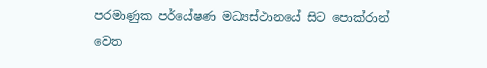පරමාණුක පර්යේෂණ මධ්‍යස්ථානයේ සිට පොක්රාන් වෙත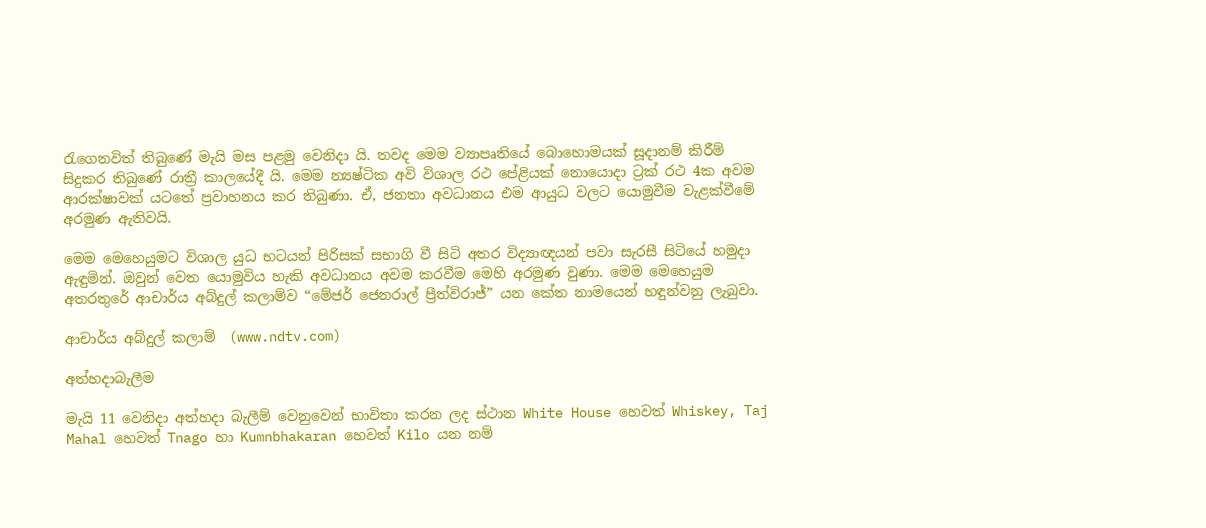රැගෙනවිත් තිබුණේ මැයි මස පළමු වෙනිදා යි. තවද මෙම ව්‍යාපෘතියේ බොහොමයක් සූදානම් කිරීම් සිදුකර තිබුණේ රාත්‍රී කාලයේදී යි. මෙම න්‍යෂ්ටික අවි විශාල රථ පේළියක් නොයොදා ට්‍රක් රථ 4ක අවම ආරක්ෂාවක් යටතේ ප්‍රවාහනය කර තිබුණා. ඒ, ජනතා අවධානය එම ආයුධ වලට යොමුවීම වැළක්වීමේ අරමුණ ඇතිවයි.

මෙම මෙහෙයුමට විශාල යුධ භටයන් පිරිසක් සභාගි වී සිටි අතර විද්‍යාඥයන් පවා සැරසී සිටියේ හමුදා ඇඳුමින්. ඔවුන් වෙත යොමුවිය හැකි අවධානය අවම කරවීම මෙහි අරමුණ වුණා. මෙම මෙහෙයුම අතරතුරේ ආචාර්ය අබ්දුල් කලාම්ව “මේජර් ජෙනරාල් ප්‍රීත්විරාජ්” යන කේත නාමයෙන් හඳුන්වනු ලැබුවා.

ආචාර්ය අබ්දුල් කලාම්  (www.ndtv.com)

අත්හදාබැලීම

මැයි 11 වෙනිදා අත්හදා බැලීම් වෙනුවෙන් භාවිතා කරන ලද ස්ථාන White House හෙවත් Whiskey, Taj Mahal හෙවත් Tnago හා Kumnbhakaran හෙවත් Kilo යන නම්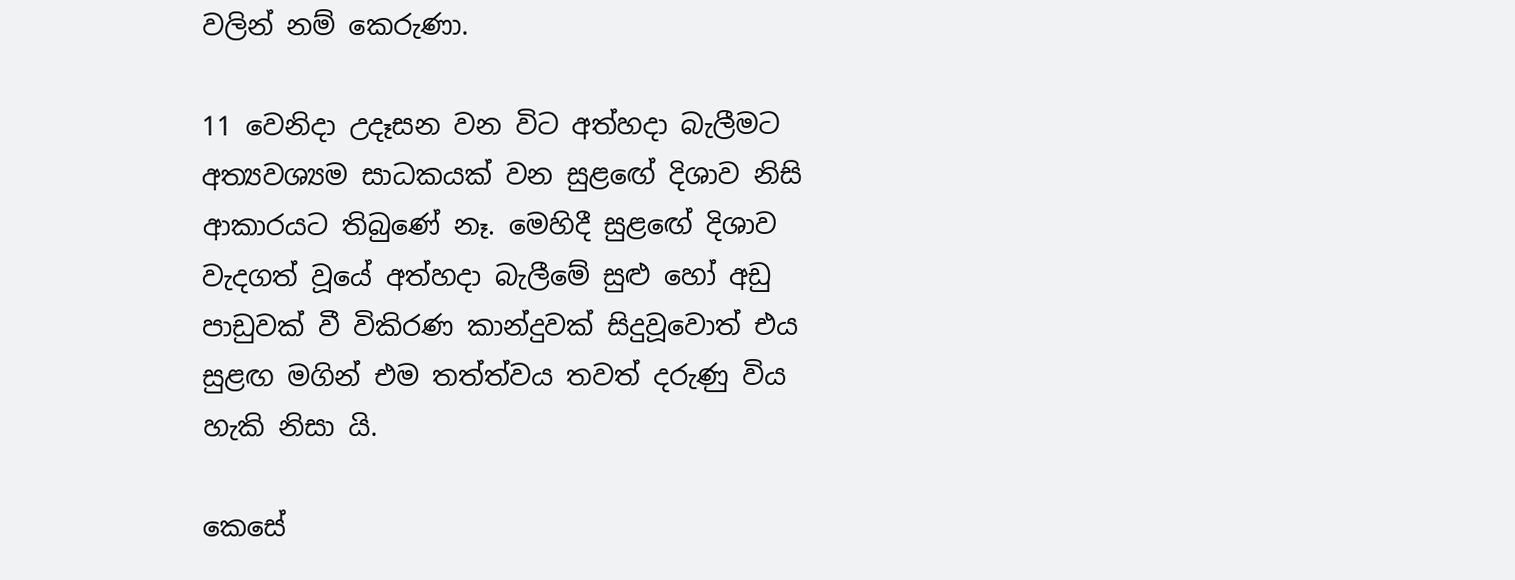වලින් නම් කෙරුණා.

11 වෙනිදා උදෑසන වන විට අත්හදා බැලීමට අත්‍යවශ්‍යම සාධකයක් වන සුළඟේ දිශාව නිසි ආකාරයට තිබුණේ නෑ. මෙහිදී සුළඟේ දිශාව වැදගත් වූයේ අත්හදා බැලීමේ සුළු හෝ අඩු පාඩුවක් වී විකිරණ කාන්දුවක් සිදුවූවොත් එය සුළඟ මගින් එම තත්ත්වය තවත් දරුණු විය හැකි නිසා යි.

කෙසේ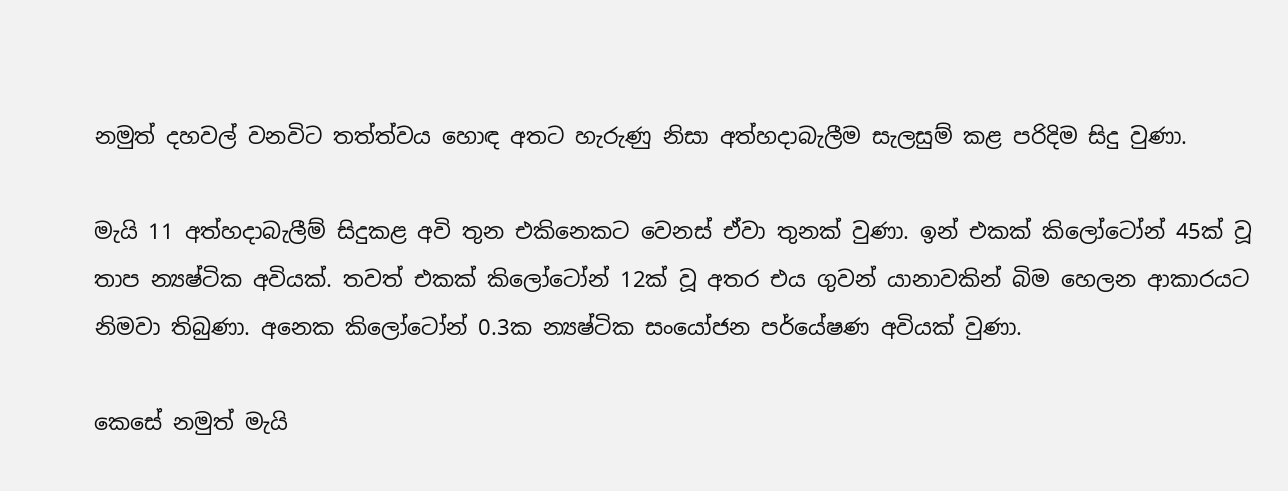නමුත් දහවල් වනවිට තත්ත්වය හොඳ අතට හැරුණු නිසා අත්හදාබැලීම සැලසුම් කළ පරිදිම සිදු වුණා.

මැයි 11 අත්හදාබැලීම් සිදුකළ අවි තුන එකිනෙකට වෙනස් ඒවා තුනක් වුණා. ඉන් එකක් කිලෝටෝන් 45ක් වූ තාප න්‍යෂ්ටික අවියක්. තවත් එකක් කිලෝටෝන් 12ක් වූ අතර එය ගුවන් යානාවකින් බිම හෙලන ආකාරයට නිමවා තිබුණා. අනෙක කිලෝටෝන් 0.3ක න්‍යෂ්ටික සංයෝජන පර්යේෂණ අවියක් වුණා.

කෙසේ නමුත් මැයි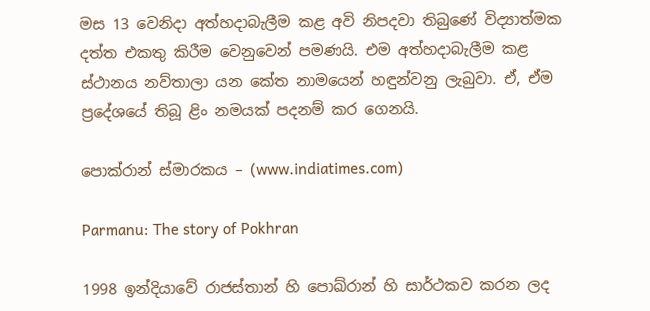මස 13 වෙනිදා අත්හදාබැලීම කළ අවි නිපදවා තිබුණේ විද්‍යාත්මක දත්ත එකතු කිරීම වෙනුවෙන් පමණයි. එම අත්හදාබැලීම කළ ස්ථානය නව්තාලා යන කේත නාමයෙන් හඳුන්වනු ලැබුවා. ඒ, ඒම ප්‍රදේශයේ තිබූ ළිං නමයක් පදනම් කර ගෙනයි.

පොක්රාන් ස්මාරකය – (www.indiatimes.com)

Parmanu: The story of Pokhran

1998 ඉන්දියාවේ රාජස්තාන් හි පොඛ්රාන් හි සාර්ථකව කරන ලද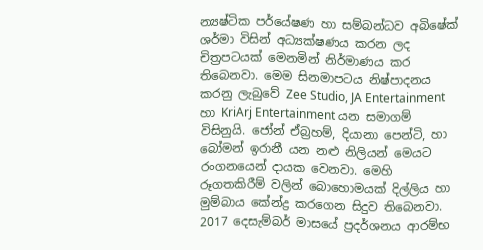න්‍යෂ්ටික පර්යේෂණ හා සම්බන්ධව අබිෂේක් ශර්මා විසින් අධ්‍යක්ෂණය කරන ලද චිත්‍රපටයක් මෙනමින් නිර්මාණය කර තිබෙනවා. මෙම සිනමාපටය නිෂ්පාදනය කරනු ලැබුවේ Zee Studio, JA Entertainment හා KriArj Entertainment යන සමාගම් විසිනුයි. ජෝන් ඒබ්‍රහම්, දියානා පෙන්ටි, හා බෝමන් ඉරානී යන නළු නිලියන් මෙයට රංගනයෙන් දායක වෙනවා. මෙහි රූගතකිරීම් වලින් බොහොමයක් දිල්ලිය හා මුම්බාය කේන්ද්‍ර කරගෙන සිදුව තිබෙනවා. 2017 දෙසැම්බර් මාසයේ ප්‍රදර්ශනය ආරම්භ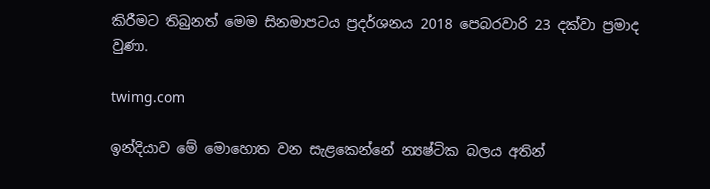කිරීමට තිබුනත් මෙම සිනමාපටය ප්‍රදර්ශනය 2018 පෙබරවාරි 23 දක්වා ප්‍රමාද වුණා.

twimg.com

ඉන්දියාව මේ මොහොත වන සැළකෙන්නේ න්‍යෂ්ටික බලය අතින්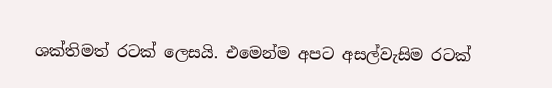ශක්තිමත් රටක් ලෙසයි. එමෙන්ම අපට අසල්වැසිම රටක්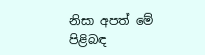නිසා අපත් මේ පිළිබඳ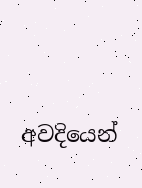අවදියෙන්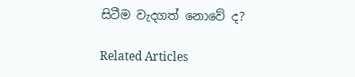සිටීම වැදගත් නොවේ ද?

Related Articles